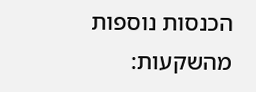הכנסות נוספות מהשקעות: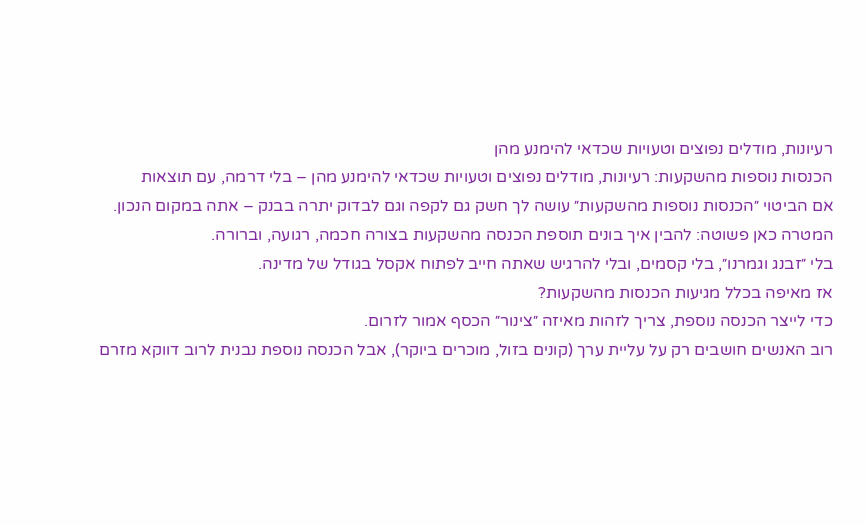רעיונות, מודלים נפוצים וטעויות שכדאי להימנע מהן
הכנסות נוספות מהשקעות: רעיונות, מודלים נפוצים וטעויות שכדאי להימנע מהן – בלי דרמה, עם תוצאות
אם הביטוי ״הכנסות נוספות מהשקעות״ עושה לך חשק גם לקפה וגם לבדוק יתרה בבנק – אתה במקום הנכון.
המטרה כאן פשוטה: להבין איך בונים תוספת הכנסה מהשקעות בצורה חכמה, רגועה, וברורה.
בלי ״זבנג וגמרנו״, בלי קסמים, ובלי להרגיש שאתה חייב לפתוח אקסל בגודל של מדינה.
אז מאיפה בכלל מגיעות הכנסות מהשקעות?
כדי לייצר הכנסה נוספת, צריך לזהות מאיזה ״צינור״ הכסף אמור לזרום.
רוב האנשים חושבים רק על עליית ערך (קונים בזול, מוכרים ביוקר), אבל הכנסה נוספת נבנית לרוב דווקא מזרם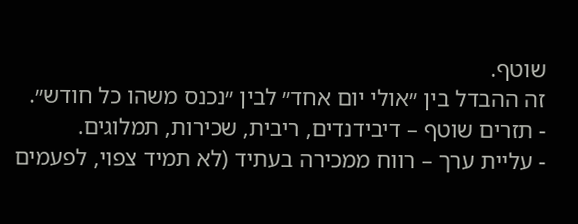שוטף.
זה ההבדל בין ״אולי יום אחד״ לבין ״נכנס משהו כל חודש״.
- תזרים שוטף – דיבידנדים, ריבית, שכירות, תמלוגים.
- עליית ערך – רווח ממכירה בעתיד (לא תמיד צפוי, לפעמים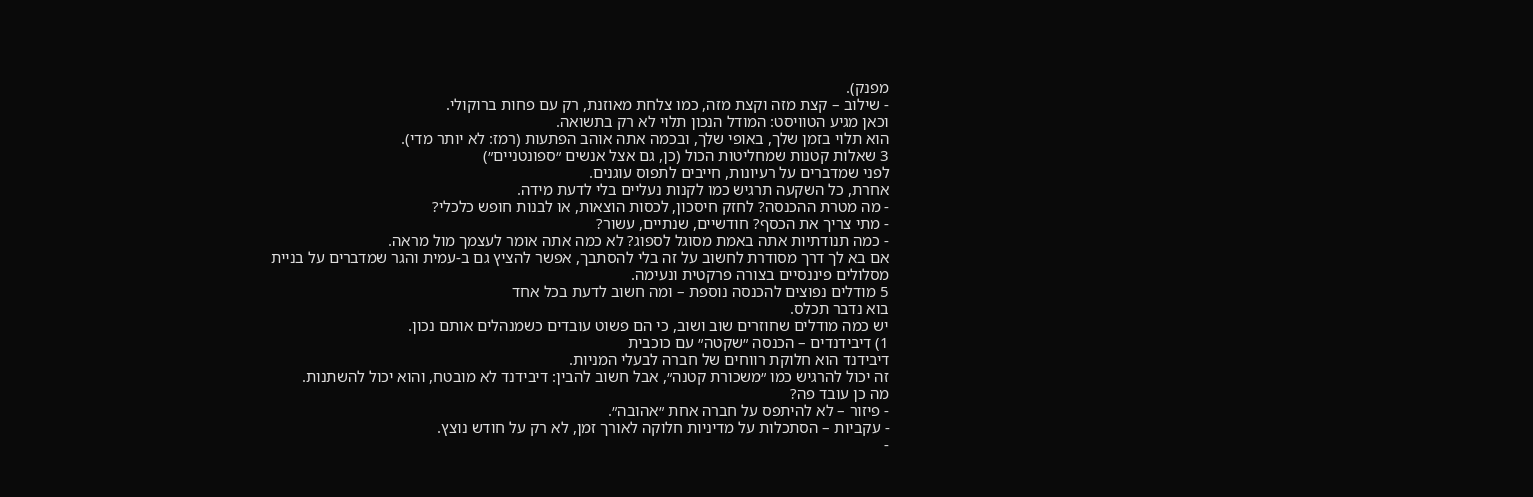מפנק).
- שילוב – קצת מזה וקצת מזה, כמו צלחת מאוזנת, רק עם פחות ברוקולי.
וכאן מגיע הטוויסט: המודל הנכון תלוי לא רק בתשואה.
הוא תלוי בזמן שלך, באופי שלך, ובכמה אתה אוהב הפתעות (רמז: לא יותר מדי).
3 שאלות קטנות שמחליטות הכול (כן, גם אצל אנשים ״ספונטניים״)
לפני שמדברים על רעיונות, חייבים לתפוס עוגנים.
אחרת, כל השקעה תרגיש כמו לקנות נעליים בלי לדעת מידה.
- מה מטרת ההכנסה? לחזק חיסכון, לכסות הוצאות, או לבנות חופש כלכלי?
- מתי צריך את הכסף? חודשיים, שנתיים, עשור?
- כמה תנודתיות אתה באמת מסוגל לספוג? לא כמה אתה אומר לעצמך מול מראה.
אם בא לך דרך מסודרת לחשוב על זה בלי להסתבך, אפשר להציץ גם ב-עמית והגר שמדברים על בניית מסלולים פיננסיים בצורה פרקטית ונעימה.
5 מודלים נפוצים להכנסה נוספת – ומה חשוב לדעת בכל אחד
בוא נדבר תכלס.
יש כמה מודלים שחוזרים שוב ושוב, כי הם פשוט עובדים כשמנהלים אותם נכון.
1) דיבידנדים – הכנסה ״שקטה״ עם כוכבית
דיבידנד הוא חלוקת רווחים של חברה לבעלי המניות.
זה יכול להרגיש כמו ״משכורת קטנה״, אבל חשוב להבין: דיבידנד לא מובטח, והוא יכול להשתנות.
מה כן עובד פה?
- פיזור – לא להיתפס על חברה אחת ״אהובה״.
- עקביות – הסתכלות על מדיניות חלוקה לאורך זמן, לא רק על חודש נוצץ.
-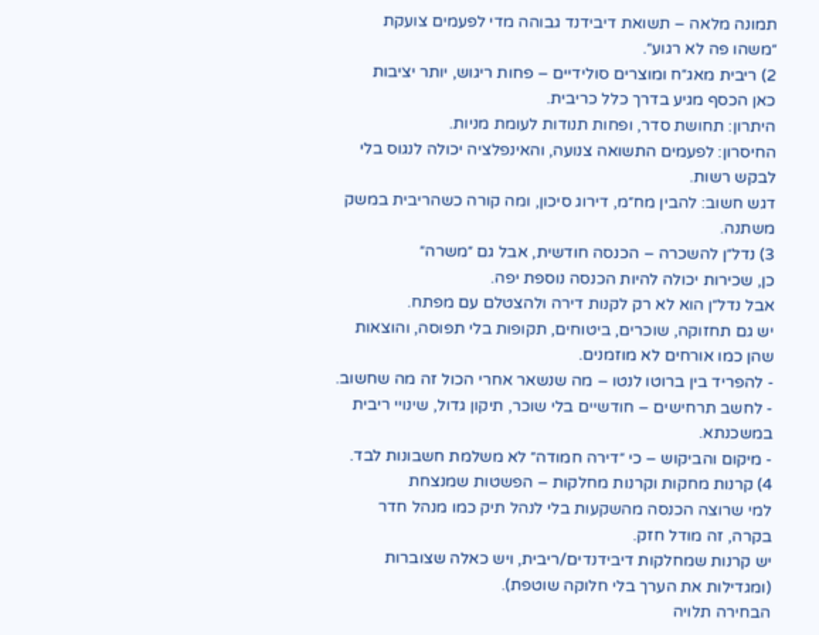תמונה מלאה – תשואת דיבידנד גבוהה מדי לפעמים צועקת ״משהו פה לא רגוע״.
2) ריבית מאג״ח ומוצרים סולידיים – פחות ריגוש, יותר יציבות
כאן הכסף מגיע בדרך כלל כריבית.
היתרון: תחושת סדר, ופחות תנודות לעומת מניות.
החיסרון: לפעמים התשואה צנועה, והאינפלציה יכולה לנגוס בלי לבקש רשות.
דגש חשוב: להבין מח״מ, דירוג סיכון, ומה קורה כשהריבית במשק משתנה.
3) נדל״ן להשכרה – הכנסה חודשית, אבל גם ״משרה״
כן, שכירות יכולה להיות הכנסה נוספת יפה.
אבל נדל״ן הוא לא רק לקנות דירה ולהצטלם עם מפתח.
יש גם תחזוקה, שוכרים, ביטוחים, תקופות בלי תפוסה, והוצאות שהן כמו אורחים לא מוזמנים.
- להפריד בין ברוטו לנטו – מה שנשאר אחרי הכול זה מה שחשוב.
- לחשב תרחישים – חודשיים בלי שוכר, תיקון גדול, שינויי ריבית במשכנתא.
- מיקום והביקוש – כי ״דירה חמודה״ לא משלמת חשבונות לבד.
4) קרנות מחקות וקרנות מחלקות – הפשטות שמנצחת
למי שרוצה הכנסה מהשקעות בלי לנהל תיק כמו מנהל חדר בקרה, זה מודל חזק.
יש קרנות שמחלקות דיבידנדים/ריבית, ויש כאלה שצוברות (ומגדילות את הערך בלי חלוקה שוטפת).
הבחירה תלויה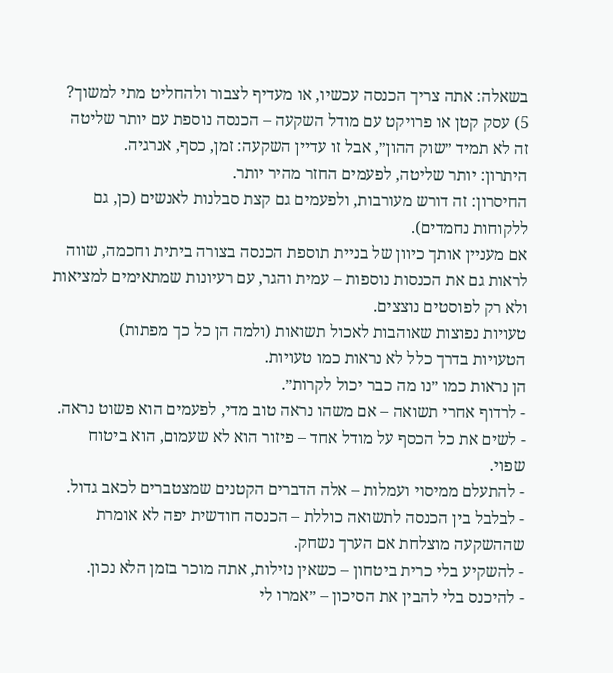בשאלה: אתה צריך הכנסה עכשיו, או מעדיף לצבור ולהחליט מתי למשוך?
5) עסק קטן או פרויקט עם מודל השקעה – הכנסה נוספת עם יותר שליטה
זה לא תמיד ״שוק ההון״, אבל זו עדיין השקעה: זמן, כסף, אנרגיה.
היתרון: יותר שליטה, לפעמים החזר מהיר יותר.
החיסרון: זה דורש מעורבות, ולפעמים גם קצת סבלנות לאנשים (כן, גם ללקוחות נחמדים).
אם מעניין אותך כיוון של בניית תוספת הכנסה בצורה ביתית וחכמה, שווה לראות גם את הכנסות נוספות – עמית והגר, עם רעיונות שמתאימים למציאות ולא רק לפוסטים נוצצים.
טעויות נפוצות שאוהבות לאכול תשואות (ולמה הן כל כך מפתות)
הטעויות בדרך כלל לא נראות כמו טעויות.
הן נראות כמו ״נו מה כבר יכול לקרות״.
- לרדוף אחרי תשואה – אם משהו נראה טוב מדי, לפעמים הוא פשוט נראה.
- לשים את כל הכסף על מודל אחד – פיזור הוא לא שעמום, הוא ביטוח שפוי.
- להתעלם ממיסוי ועמלות – אלה הדברים הקטנים שמצטברים לכאב גדול.
- לבלבל בין הכנסה לתשואה כוללת – הכנסה חודשית יפה לא אומרת שההשקעה מוצלחת אם הערך נשחק.
- להשקיע בלי כרית ביטחון – כשאין נזילות, אתה מוכר בזמן הלא נכון.
- להיכנס בלי להבין את הסיכון – ״אמרו לי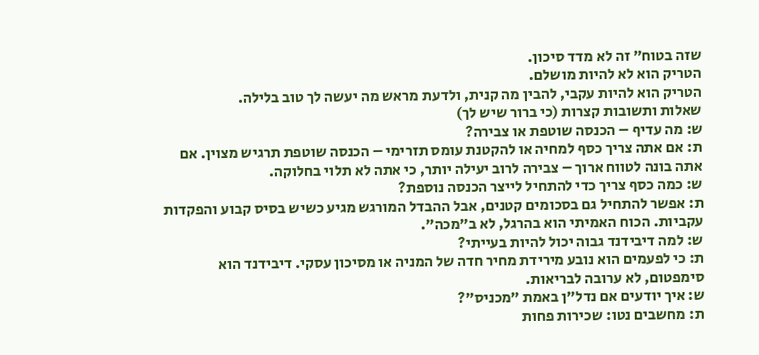שזה בטוח״ זה לא מדד סיכון.
הטריק הוא לא להיות מושלם.
הטריק הוא להיות עקבי, להבין מה קנית, ולדעת מראש מה יעשה לך טוב בלילה.
שאלות ותשובות קצרות (כי ברור שיש לך)
ש: מה עדיף – הכנסה שוטפת או צבירה?
ת: אם אתה צריך כסף למחיה או להקטנת עומס תזרימי – הכנסה שוטפת תרגיש מצוין. אם אתה בונה לטווח ארוך – צבירה לרוב יעילה יותר, כי אתה לא תלוי בחלוקה.
ש: כמה כסף צריך כדי להתחיל לייצר הכנסה נוספת?
ת: אפשר להתחיל גם בסכומים קטנים, אבל ההבדל המורגש מגיע כשיש בסיס קבוע והפקדות עקביות. הכוח האמיתי הוא בהרגל, לא ב״מכה״.
ש: למה דיבידנד גבוה יכול להיות בעייתי?
ת: כי לפעמים הוא נובע מירידת מחיר חדה של המניה או מסיכון עסקי. דיבידנד הוא סימפטום, לא ערובה לבריאות.
ש: איך יודעים אם נדל״ן באמת ״מכניס״?
ת: מחשבים נטו: שכירות פחות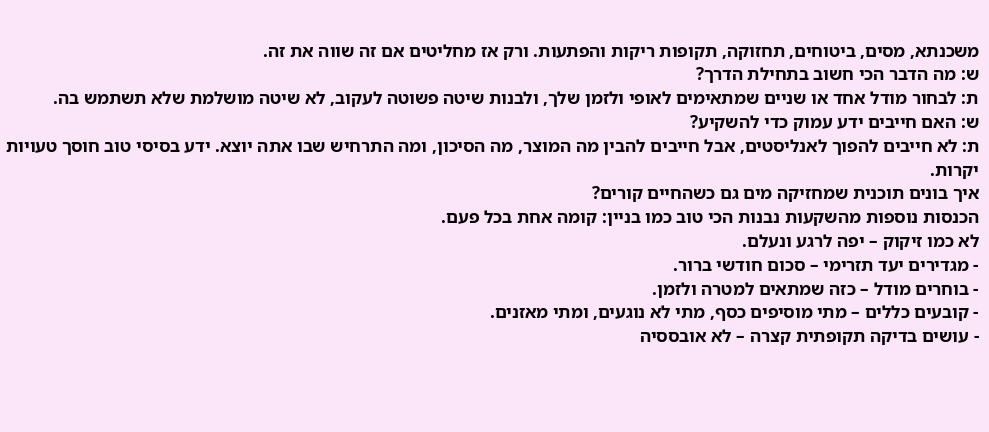משכנתא, מסים, ביטוחים, תחזוקה, תקופות ריקות והפתעות. ורק אז מחליטים אם זה שווה את זה.
ש: מה הדבר הכי חשוב בתחילת הדרך?
ת: לבחור מודל אחד או שניים שמתאימים לאופי ולזמן שלך, ולבנות שיטה פשוטה לעקוב, לא שיטה מושלמת שלא תשתמש בה.
ש: האם חייבים ידע עמוק כדי להשקיע?
ת: לא חייבים להפוך לאנליסטים, אבל חייבים להבין מה המוצר, מה הסיכון, ומה התרחיש שבו אתה יוצא. ידע בסיסי טוב חוסך טעויות יקרות.
איך בונים תוכנית שמחזיקה מים גם כשהחיים קורים?
הכנסות נוספות מהשקעות נבנות הכי טוב כמו בניין: קומה אחת בכל פעם.
לא כמו זיקוק – יפה לרגע ונעלם.
- מגדירים יעד תזרימי – סכום חודשי ברור.
- בוחרים מודל – כזה שמתאים למטרה ולזמן.
- קובעים כללים – מתי מוסיפים כסף, מתי לא נוגעים, ומתי מאזנים.
- עושים בדיקה תקופתית קצרה – לא אובססיה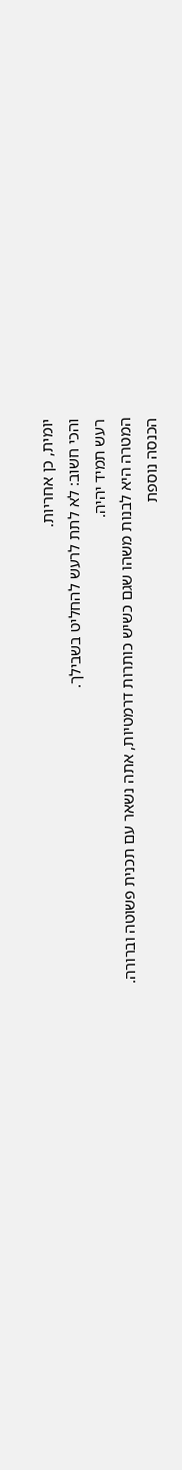יומית, כן אחריות.
והכי חשוב: לא לתת לרעש להחליט בשבילך.
רעש תמיד יהיה.
המטרה היא לבנות משהו שגם כשיש כותרות דרמטיות, אתה נשאר עם תכנית פשוטה וברורה.
הכנסה נוספת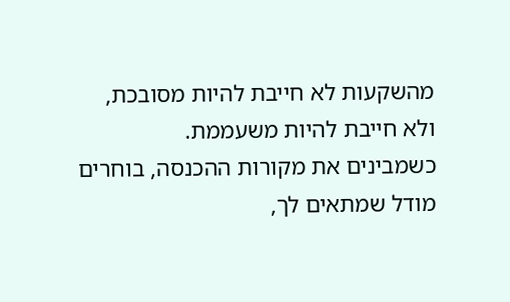מהשקעות לא חייבת להיות מסובכת, ולא חייבת להיות משעממת.
כשמבינים את מקורות ההכנסה, בוחרים מודל שמתאים לך,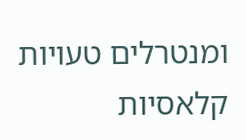ומנטרלים טעויות קלאסיות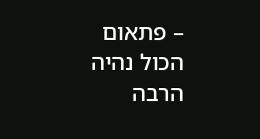– פתאום הכול נהיה הרבה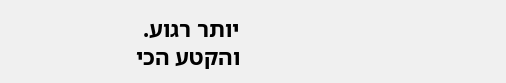יותר רגוע.
והקטע הכי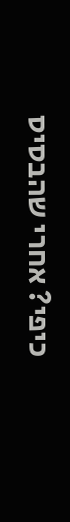כיפי? אחרי שהבסיס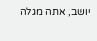יושב, אתה מגלה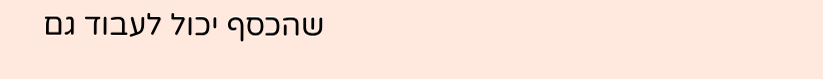שהכסף יכול לעבוד גם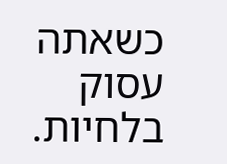כשאתה עסוק בלחיות.